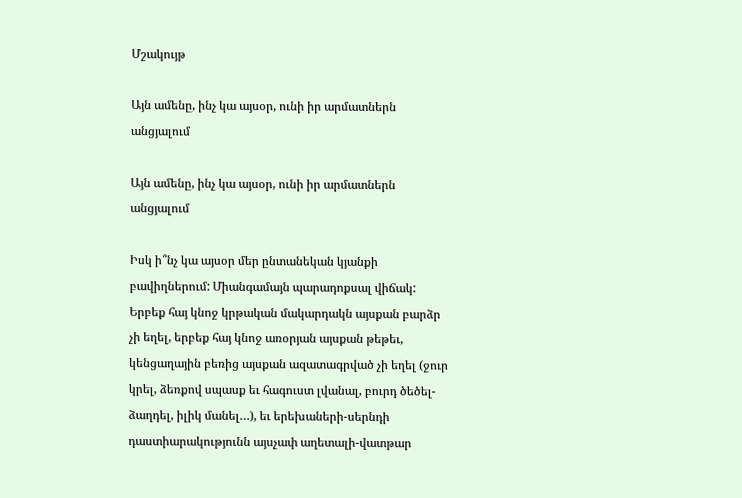Մշակույթ

Այն ամենը, ինչ կա այսօր, ունի իր արմատներն անցյալում

Այն ամենը, ինչ կա այսօր, ունի իր արմատներն անցյալում

Իսկ ի՞նչ կա այսօր մեր ընտանեկան կյանքի բավիղներում: Միանգամայն պարադոքսալ վիճակ: Երբեք հայ կնոջ կրթական մակարդակն այսքան բարձր չի եղել, երբեք հայ կնոջ առօրյան այսքան թեթեւ, կենցաղային բեռից այսքան ազատագրված չի եղել (ջուր կրել, ձեռքով սպասք եւ հագուստ լվանալ, բուրդ ծեծել-ձաղդել, իլիկ մանել…), եւ երեխաների-սերնդի դաստիարակությունն այսչափ աղետալի-վատթար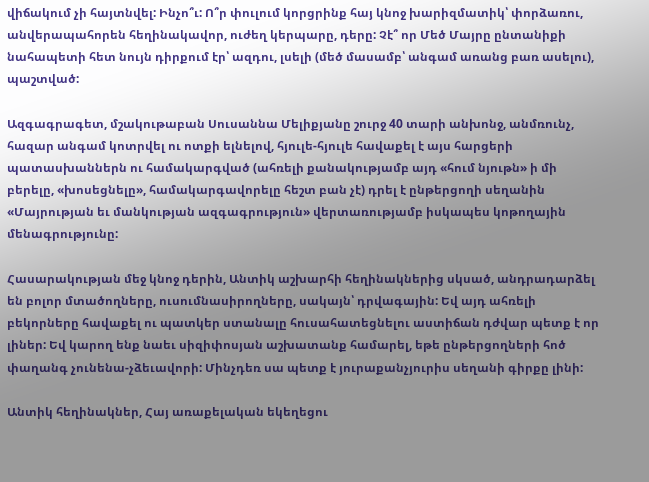վիճակում չի հայտնվել: Ինչո՞ւ: Ո՞ր փուլում կորցրինք հայ կնոջ խարիզմատիկ՝ փորձառու, անվերապահորեն հեղինակավոր, ուժեղ կերպարը, դերը: Չէ՞ որ Մեծ Մայրը ընտանիքի նահապետի հետ նույն դիրքում էր՝ ազդու, լսելի (մեծ մասամբ՝ անգամ առանց բառ ասելու), պաշտված:

Ազգագրագետ, մշակութաբան Սուսաննա Մելիքյանը շուրջ 40 տարի անխոնջ, անմռունչ, հազար անգամ կոտրվել ու ոտքի ելնելով, հյուլե-հյուլե հավաքել է այս հարցերի պատասխաններն ու համակարգված (ահռելի քանակությամբ այդ «հում նյութն» ի մի բերելը, «խոսեցնելը», համակարգավորելը հեշտ բան չէ) դրել է ընթերցողի սեղանին «Մայրության եւ մանկության ազգագրություն» վերտառությամբ իսկապես կոթողային մենագրությունը:

Հասարակության մեջ կնոջ դերին, Անտիկ աշխարհի հեղինակներից սկսած, անդրադարձել են բոլոր մտածողները, ուսումնասիրողները, սակայն՝ դրվագային: Եվ այդ ահռելի բեկորները հավաքել ու պատկեր ստանալը հուսահատեցնելու աստիճան դժվար պետք է որ լիներ: Եվ կարող ենք նաեւ սիզիփոսյան աշխատանք համարել, եթե ընթերցողների հոծ փաղանգ չունենա-չձեւավորի: Մինչդեռ սա պետք է յուրաքանչյուրիս սեղանի գիրքը լինի:

Անտիկ հեղինակներ, Հայ առաքելական եկեղեցու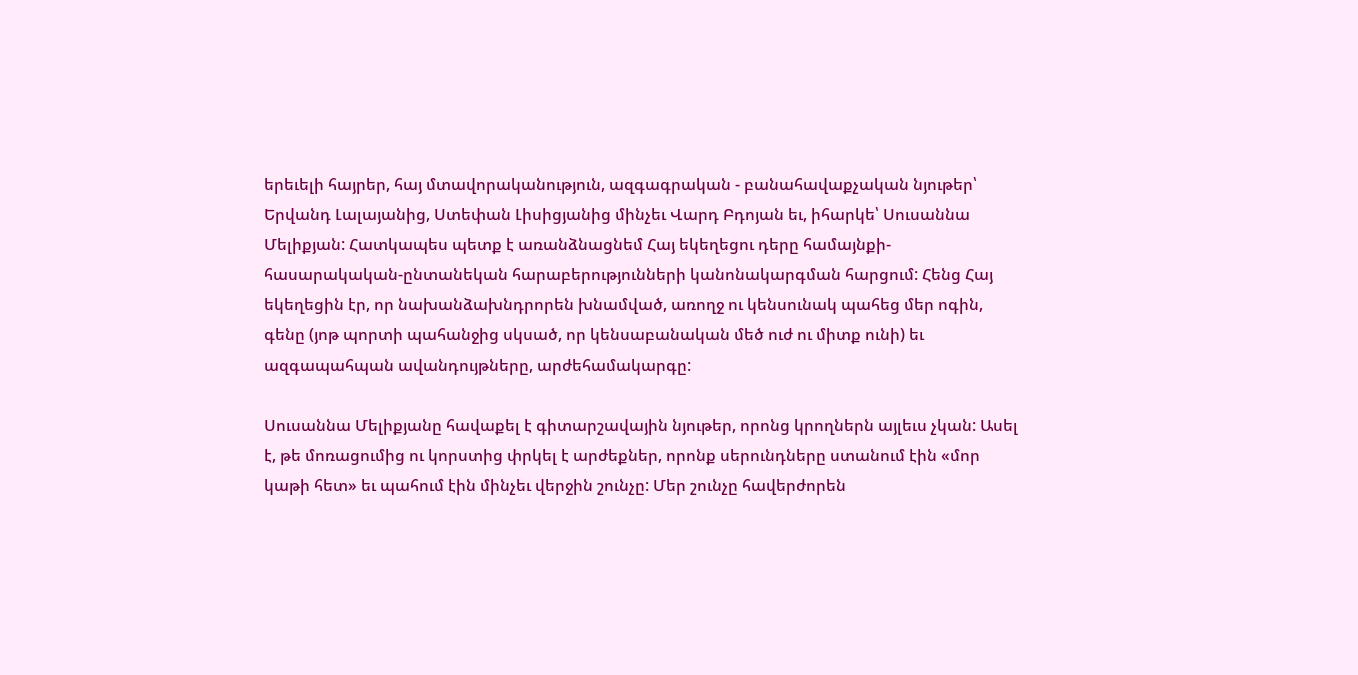երեւելի հայրեր, հայ մտավորականություն, ազգագրական - բանահավաքչական նյութեր՝ Երվանդ Լալայանից, Ստեփան Լիսիցյանից մինչեւ Վարդ Բդոյան եւ, իհարկե՝ Սուսաննա Մելիքյան: Հատկապես պետք է առանձնացնեմ Հայ եկեղեցու դերը համայնքի-հասարակական-ընտանեկան հարաբերությունների կանոնակարգման հարցում: Հենց Հայ եկեղեցին էր, որ նախանձախնդրորեն խնամված, առողջ ու կենսունակ պահեց մեր ոգին, գենը (յոթ պորտի պահանջից սկսած, որ կենսաբանական մեծ ուժ ու միտք ունի) եւ ազգապահպան ավանդույթները, արժեհամակարգը:

Սուսաննա Մելիքյանը հավաքել է գիտարշավային նյութեր, որոնց կրողներն այլեւս չկան: Ասել է, թե մոռացումից ու կորստից փրկել է արժեքներ, որոնք սերունդները ստանում էին «մոր կաթի հետ» եւ պահում էին մինչեւ վերջին շունչը: Մեր շունչը հավերժորեն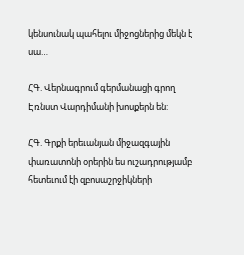կենսունակ պահելու միջոցներից մեկն է սա…

ՀԳ. Վերնագրում գերմանացի գրող Էռնստ Վարդիմանի խոսքերն են:

ՀԳ. Գրքի երեւանյան միջազգային փառատոնի օրերին ես ուշադրությամբ հետեւում էի զբոսաշրջիկների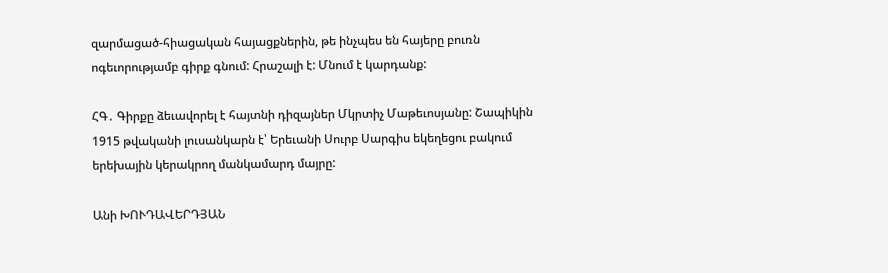զարմացած-հիացական հայացքներին, թե ինչպես են հայերը բուռն ոգեւորությամբ գիրք գնում: Հրաշալի է: Մնում է կարդանք:

ՀԳ․ Գիրքը ձեւավորել է հայտնի դիզայներ Մկրտիչ Մաթեւոսյանը: Շապիկին 1915 թվականի լուսանկարն է՝ Երեւանի Սուրբ Սարգիս եկեղեցու բակում երեխային կերակրող մանկամարդ մայրը:

Անի ԽՈՒԴԱՎԵՐԴՅԱՆ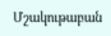Մշակութաբան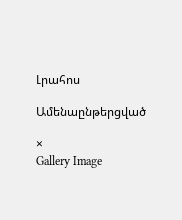Լրահոս

Ամենաընթերցված

×
Gallery Image